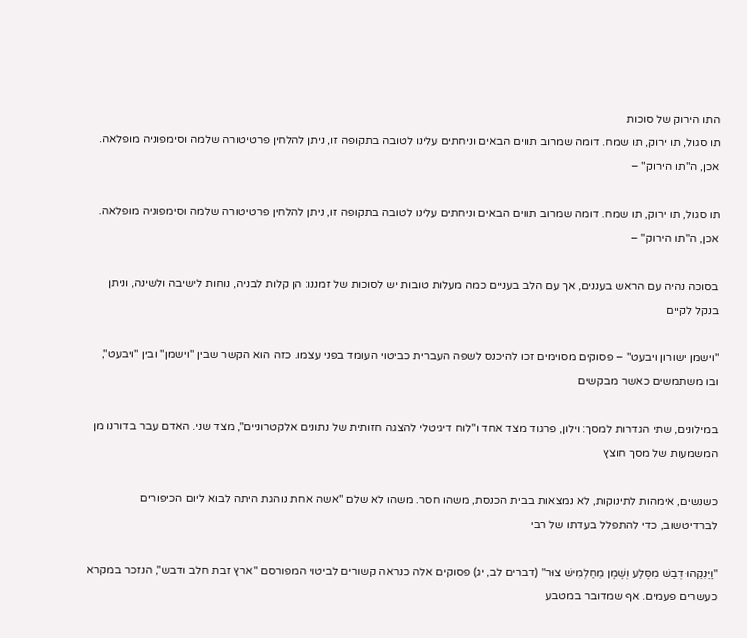התו הירוק של סוכות
תו סגול, תו ירוק, תו שמח. דומה שמרוב תווים הבאים וניחתים עלינו לטובה בתקופה זו, ניתן להלחין פרטיטורה שלמה וסימפוניה מופלאה. אכן, ה"תו הירוק" –

תו סגול, תו ירוק, תו שמח. דומה שמרוב תווים הבאים וניחתים עלינו לטובה בתקופה זו, ניתן להלחין פרטיטורה שלמה וסימפוניה מופלאה. אכן, ה"תו הירוק" –

בסוכה נהיה עם הראש בעננים, אך עם הלב בעניים כמה מעלות טובות יש לסוכות של זמננו: הן קלות לבניה, נוחות לישיבה ולשינה, וניתן בנקל לקיים

"וישמן ישורון ויבעט" – פסוקים מסוימים זכו להיכנס לשפה העברית כביטוי העומד בפני עצמו. כזה הוא הקשר שבין "וישמן" ובין "ויבעט", ובו משתמשים כאשר מבקשים

במילונים, שתי הגדרות למסך: וילון, פרגוד מצד אחד ו"לוח דיגיטלי להצגה חזותית של נתונים אלקטרוניים", מצד שני. האדם עבר בדורנו מן המשמעות של מסך חוצץ

כשנשים, אימהות לתינוקות, לא נמצאות בבית הכנסת, משהו חסר. משהו לא שלם "אשה אחת נוהגת היתה לבוא ליום הכיפורים לברדיטשוב, כדי להתפלל בעדתו של רבי

"וַיֵּנִקֵהוּ דְבַשׁ מִסֶּלַע וְשֶׁמֶן מֵחַלְמִישׁ צוּר" (דברים לב, יג) פסוקים אלה כנראה קשורים לביטוי המפורסם "ארץ זבת חלב ודבש", הנזכר במקרא כעשרים פעמים. אף שמדובר במטבע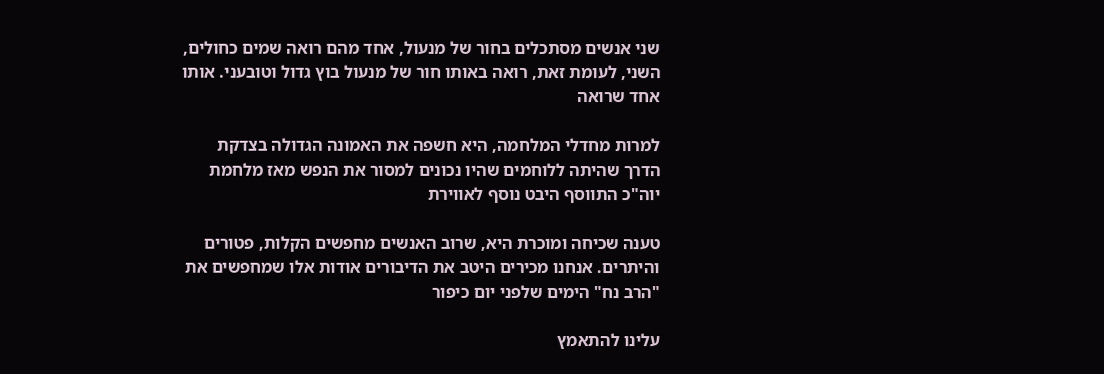שני אנשים מסתכלים בחור של מנעול, אחד מהם רואה שמים כחולים, השני, לעומת זאת, רואה באותו חור של מנעול בוץ גדול וטובעני. אותו אחד שרואה

למרות מחדלי המלחמה, היא חשפה את האמונה הגדולה בצדקת הדרך שהיתה ללוחמים שהיו נכונים למסור את הנפש מאז מלחמת יוה"כ התווסף היבט נוסף לאווירת

טענה שכיחה ומוכרת היא, שרוב האנשים מחפשים הקלות, פטורים והיתרים. אנחנו מכירים היטב את הדיבורים אודות אלו שמחפשים את "הרב נח" הימים שלפני יום כיפור

עלינו להתאמץ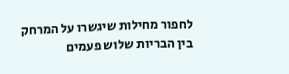לחפור מחילות שיגשרו על המרחק בין הבריות שלוש פעמים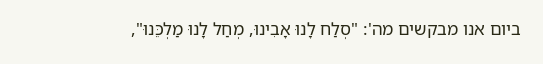ביום אנו מבקשים מה': "סְלַח לָנוּ אָבִינוּ, מְחַל לָנוּ מַלְכֵּנוּ",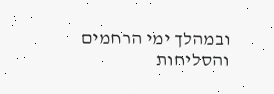ובמהלך ימי הרחמים והסליחות